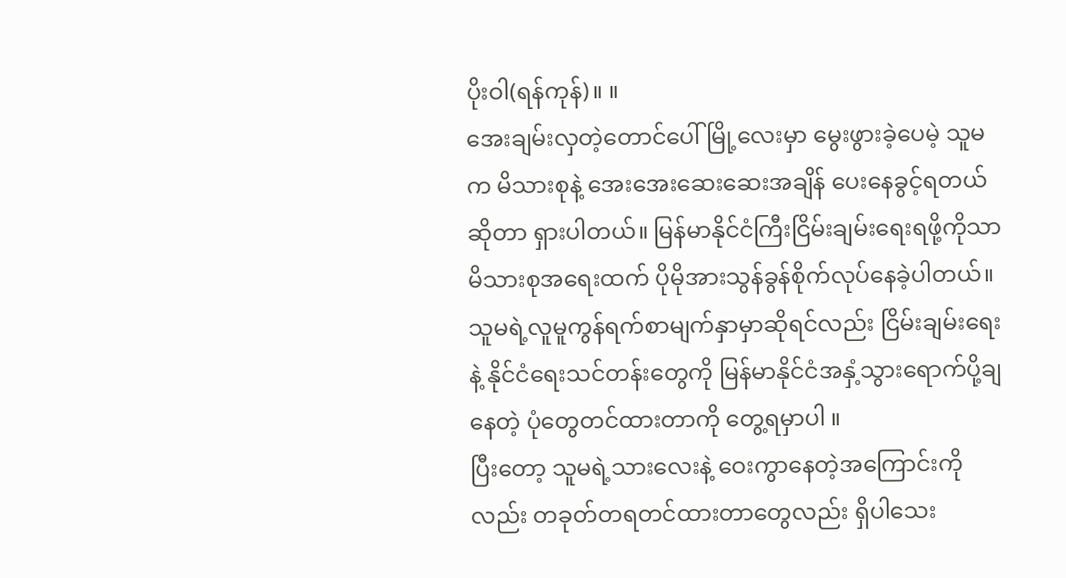ပိုးဝါ(ရန်ကုန်)။ ။
အေးချမ်းလှတဲ့တောင်ပေါ်မြို့လေးမှာ မွေးဖွားခဲ့ပေမဲ့ သူမက မိသားစုနဲ့ အေးအေးဆေးဆေးအချိန် ပေးနေခွင့်ရတယ်ဆိုတာ ရှားပါတယ်။ မြန်မာနိုင်ငံကြီးငြိမ်းချမ်းရေးရဖို့ကိုသာ မိသားစုအရေးထက် ပိုမိုအားသွန်ခွန်စိုက်လုပ်နေခဲ့ပါတယ်။ သူမရဲ့လူမူကွန်ရက်စာမျက်နှာမှာဆိုရင်လည်း ငြိမ်းချမ်းရေးနဲ့ နိုင်ငံရေးသင်တန်းတွေကို မြန်မာနိုင်ငံအနှံ့သွားရောက်ပို့ချနေတဲ့ ပုံတွေတင်ထားတာကို တွေ့ရမှာပါ ။
ပြီးတော့ သူမရဲ့သားလေးနဲ့ ဝေးကွာနေတဲ့အကြောင်းကိုလည်း တခုတ်တရတင်ထားတာတွေလည်း ရှိပါသေး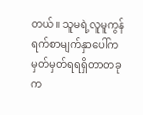တယ်။ သူမရဲ့လူမူကွန်ရက်စာမျက်နှာပေါ်က မှတ်မှတ်ရရရှိတာတခုက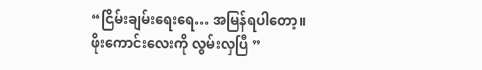“ငြိမ်းချမ်းရေးရေ… အမြန်ရပါတော့။ ဖိုးကောင်းလေးကို လွမ်းလှပြီ ”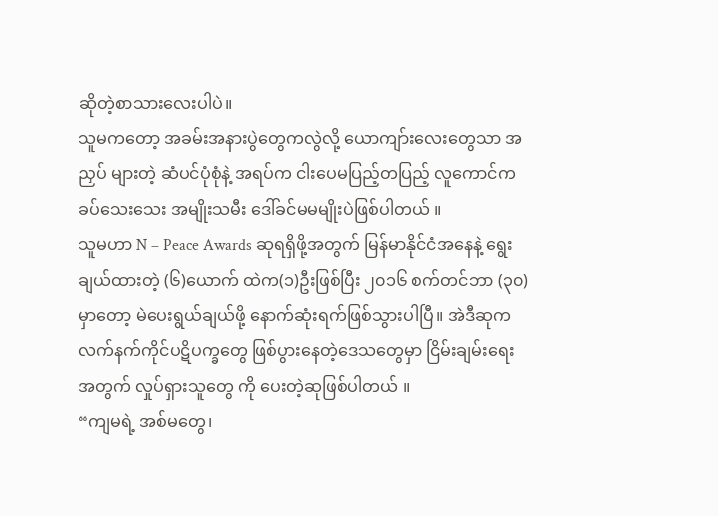ဆိုတဲ့စာသားလေးပါပဲ။
သူမကတော့ အခမ်းအနားပွဲတွေကလွဲလို့ ယောကျာ်းလေးတွေသာ အညှပ် များတဲ့ ဆံပင်ပုံစုံနဲ့ အရပ်က ငါးပေမပြည့်တပြည့် လူကောင်က ခပ်သေးသေး အမျိုးသမီး ဒေါ်ခင်မမမျိုးပဲဖြစ်ပါတယ် ။
သူမဟာ N – Peace Awards ဆုရရှိဖို့အတွက် မြန်မာနိုင်ငံအနေနဲ့ ရွေးချယ်ထားတဲ့ (၆)ယောက် ထဲက(၁)ဦးဖြစ်ပြီး ၂၀၁၆ စက်တင်ဘာ (၃၀) မှာတော့ မဲပေးရွယ်ချယ်ဖို့ နောက်ဆုံးရက်ဖြစ်သွားပါပြီ။ အဲဒီဆုက လက်နက်ကိုင်ပဋိပက္ခတွေ ဖြစ်ပွားနေတဲ့ဒေသတွေမှာ ငြိမ်းချမ်းရေးအတွက် လှုပ်ရှားသူတွေ ကို ပေးတဲ့ဆုဖြစ်ပါတယ် ။
“ကျမရဲ့ အစ်မတွေ၊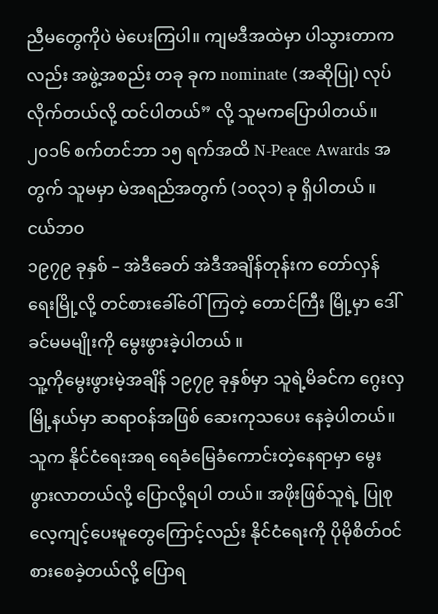ညီမတွေကိုပဲ မဲပေးကြပါ။ ကျမဒီအထဲမှာ ပါသွားတာကလည်း အဖွဲ့အစည်း တခု ခုက nominate (အဆိုပြု) လုပ်လိုက်တယ်လို့ ထင်ပါတယ်” လို့ သူမကပြောပါတယ်။
၂၀၁၆ စက်တင်ဘာ ၁၅ ရက်အထိ N-Peace Awards အတွက် သူမမှာ မဲအရည်အတွက် (၁၀၃၁) ခု ရှိပါတယ် ။
ငယ်ဘဝ
၁၉၇၉ ခုနှစ် – အဲဒီခေတ် အဲဒီအချိန်တုန်းက တော်လှန်ရေးမြို့လို့ တင်စားခေါ်ဝေါ်ကြတဲ့ တောင်ကြီး မြို့မှာ ဒေါ်ခင်မမမျိုးကို မွေးဖွားခဲ့ပါတယ် ။
သူ့ကိုမွေးဖွားမဲ့အချိန် ၁၉၇၉ ခုနှစ်မှာ သူရဲ့မိခင်က ဂွေးလှမြို့နယ်မှာ ဆရာဝန်အဖြစ် ဆေးကုသပေး နေခဲ့ပါတယ်။ သူက နိုင်ငံရေးအရ ရေခံမြေခံကောင်းတဲ့နေရာမှာ မွေးဖွားလာတယ်လို့ ပြောလို့ရပါ တယ်။ အဖိုးဖြစ်သူရဲ့ ပြုစုလေ့ကျင့်ပေးမူတွေကြောင့်လည်း နိုင်ငံရေးကို ပိုမိုစိတ်ဝင်စားစေခဲ့တယ်လို့ ပြောရ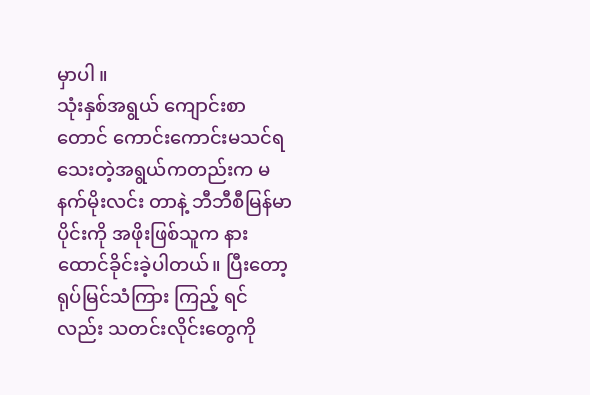မှာပါ ။
သုံးနှစ်အရွယ် ကျောင်းစာတောင် ကောင်းကောင်းမသင်ရသေးတဲ့အရွယ်ကတည်းက မနက်မိုးလင်း တာနဲ့ ဘီဘီစီမြန်မာပိုင်းကို အဖိုးဖြစ်သူက နားထောင်ခိုင်းခဲ့ပါတယ်။ ပြီးတော့ ရုပ်မြင်သံကြား ကြည့် ရင်လည်း သတင်းလိုင်းတွေကို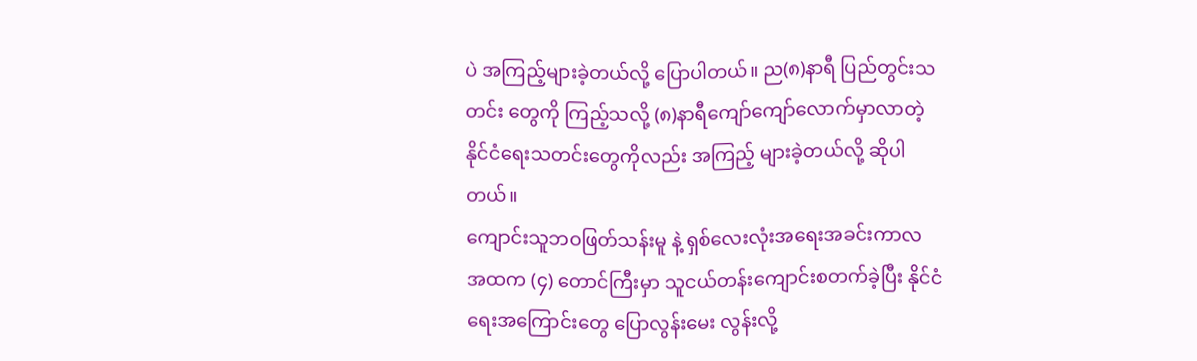ပဲ အကြည့်များခဲ့တယ်လို့ ပြောပါတယ်။ ည(၈)နာရီ ပြည်တွင်းသတင်း တွေကို ကြည့်သလို့ (၈)နာရီကျော်ကျော်လောက်မှာလာတဲ့ နိုင်ငံရေးသတင်းတွေကိုလည်း အကြည့် များခဲ့တယ်လို့ ဆိုပါတယ်။
ကျောင်းသူဘဝဖြတ်သန်းမူ နဲ့ ရှစ်လေးလုံးအရေးအခင်းကာလ
အထက (၄) တောင်ကြီးမှာ သူငယ်တန်းကျောင်းစတက်ခဲ့ပြီး နိုင်ငံရေးအကြောင်းတွေ ပြောလွန်းမေး လွန်းလို့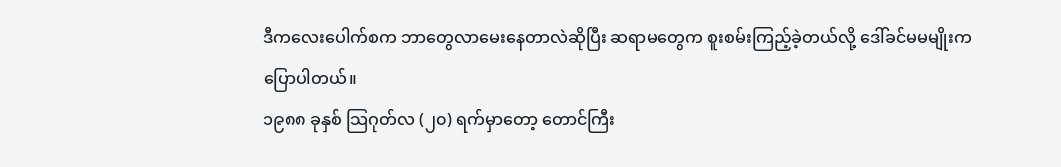ဒီကလေးပေါက်စက ဘာတွေလာမေးနေတာလဲဆိုပြီး ဆရာမတွေက စူးစမ်းကြည့်ခဲ့တယ်လို့ ဒေါ်ခင်မမမျိုးကပြောပါတယ်။
၁၉၈၈ ခုနှစ် သြဂုတ်လ (၂၀) ရက်မှာတော့ တောင်ကြီး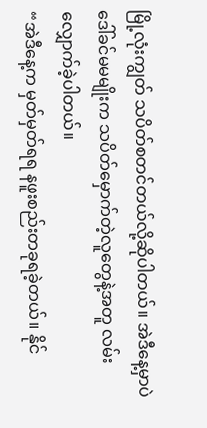မြို့လုံးကျွတ် သပိတ်စတင်တယ်လို့ဆိုပါတယ်။ အဲဒီနေ့မှာပဲ ဒေါ်ခင်မမမျိုးက သပိတ်မှောက်တဲ့လူတွေနဲ့အတူ လမ်းလျှောက်ခဲ့ပါတယ်။
“အဲဒီနေ့က မှတ်မှတ်ရရ နဖူးစည်းတခုရခဲ့တယ်။ နိုင်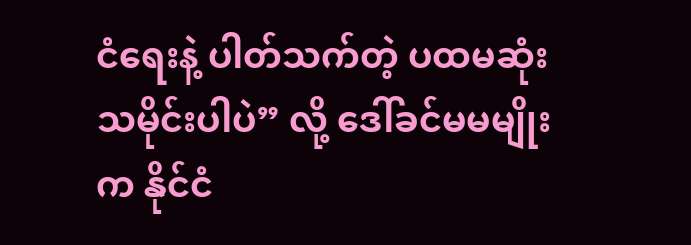ငံရေးနဲ့ ပါတ်သက်တဲ့ ပထမဆုံးသမိုင်းပါပဲ” လို့ ဒေါ်ခင်မမမျိုးက နိုင်ငံ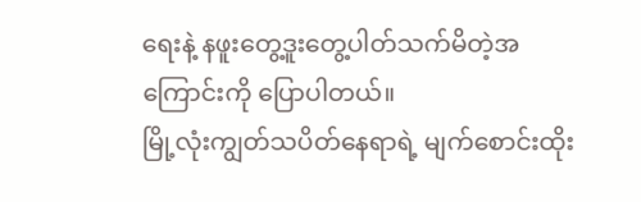ရေးနဲ့ နဖူးတွေ့ဒူးတွေ့ပါတ်သက်မိတဲ့အကြောင်းကို ပြောပါတယ်။
မြို့လုံးကျွတ်သပိတ်နေရာရဲ့ မျက်စောင်းထိုး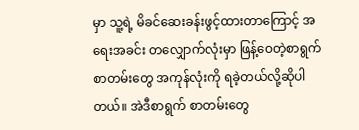မှာ သူ့ရဲ့ မိခင်ဆေးခန်းဖွင့်ထားတာကြောင့် အရေးအခင်း တလျှောက်လုံးမှာ ဖြန့်ဝေတဲ့စာရွက်စာတမ်းတွေ အကုန်လုံးကို ရခဲ့တယ်လို့ဆိုပါတယ်။ အဲဒီစာရွက် စာတမ်းတွေ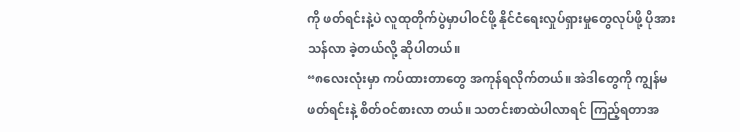ကို ဖတ်ရင်းနဲ့ပဲ လူထုတိုက်ပွဲမှာပါဝင်ဖို့ နိုင်ငံရေးလှုပ်ရှားမှုတွေလုပ်ဖို့ ပိုအားသန်လာ ခဲ့တယ်လို့ ဆိုပါတယ်။
“၈လေးလုံးမှာ ကပ်ထားတာတွေ အကုန်ရလိုက်တယ်။ အဲဒါတွေကို ကျွန်မဖတ်ရင်းနဲ့ စိတ်ဝင်စားလာ တယ်။ သတင်းစာထဲပါလာရင် ကြည့်ရတာအ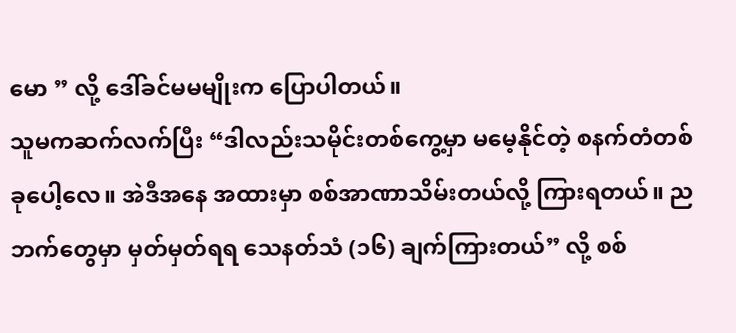မော ” လို့ ဒေါ်ခင်မမမျိုးက ပြောပါတယ်။
သူမကဆက်လက်ပြီး “ဒါလည်းသမိုင်းတစ်ကွေ့မှာ မမေ့နိုင်တဲ့ စနက်တံတစ်ခုပေါ့လေ။ အဲဒီအနေ အထားမှာ စစ်အာဏာသိမ်းတယ်လို့ ကြားရတယ်။ ညဘက်တွေမှာ မှတ်မှတ်ရရ သေနတ်သံ (၁၆) ချက်ကြားတယ်” လို့ စစ်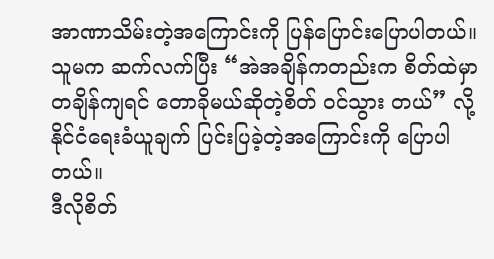အာဏာသိမ်းတဲ့အကြောင်းကို ပြန်ပြောင်းပြောပါတယ်။
သူမက ဆက်လက်ပြီး “အဲအချိန်ကတည်းက စိတ်ထဲမှာ တချိန်ကျရင် တောခိုမယ်ဆိုတဲ့စိတ် ဝင်သွား တယ်” လို့ နိုင်ငံရေးခံယူချက် ပြင်းပြခဲ့တဲ့အကြောင်းကို ပြောပါတယ်။
ဒီလိုစိတ်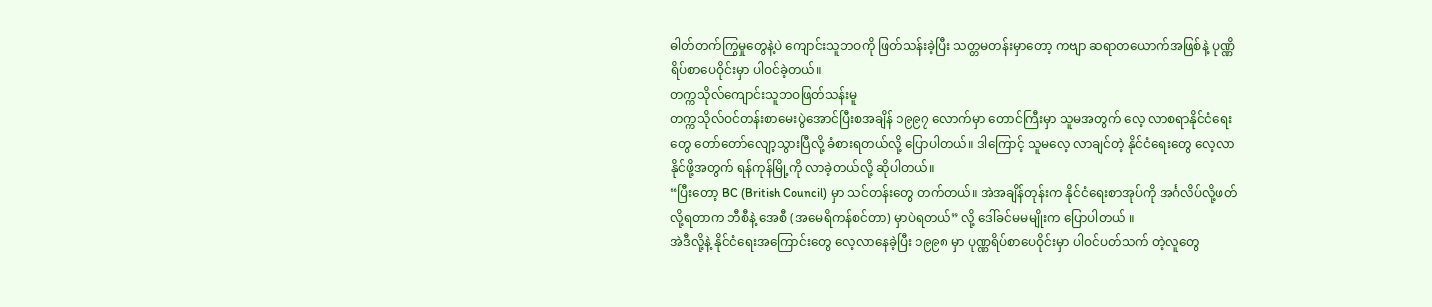ဓါတ်တက်ကြွမှုတွေနဲ့ပဲ ကျောင်းသူဘဝကို ဖြတ်သန်းခဲ့ပြီး သတ္တမတန်းမှာတော့ ကဗျာ ဆရာတယောက်အဖြစ်နဲ့ ပုဏ္ဏိရိပ်စာပေဝိုင်းမှာ ပါဝင်ခဲ့တယ်။
တက္ကသိုလ်ကျောင်းသူဘဝဖြတ်သန်းမူ
တက္ကသိုလ်ဝင်တန်းစာမေးပွဲအောင်ပြီးစအချိန် ၁၉၉၇ လောက်မှာ တောင်ကြီးမှာ သူမအတွက် လေ့ လာစရာနိုင်ငံရေးတွေ တော်တော်လျော့သွားပြီလို့ ခံစားရတယ်လို့ ပြောပါတယ်။ ဒါကြောင့် သူမလေ့ လာချင်တဲ့ နိုင်ငံရေးတွေ လေ့လာနိုင်ဖို့အတွက် ရန်ကုန်မြို့ကို လာခဲ့တယ်လို့ ဆိုပါတယ်။
“ပြီးတော့ BC (British Council) မှာ သင်တန်းတွေ တက်တယ်။ အဲအချိန်တုန်းက နိုင်ငံရေးစာအုပ်ကို အင်္ဂလိပ်လို့ဖတ်လို့ရတာက ဘီစီနဲ့ အေစီ (အမေရိကန်စင်တာ) မှာပဲရတယ်” လို့ ဒေါ်ခင်မမမျိုးက ပြောပါတယ် ။
အဲဒီလို့နဲ့ နိုင်ငံရေးအကြောင်းတွေ လေ့လာနေခဲ့ပြီး ၁၉၉၈ မှာ ပုဏ္ဏရိပ်စာပေဝိုင်းမှာ ပါဝင်ပတ်သက် တဲ့လူတွေ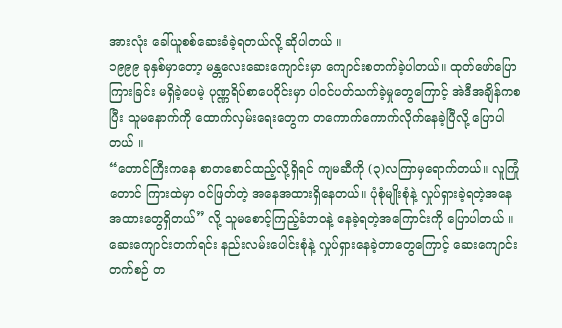အားလုံး ခေါ်ယူစစ်ဆေးခံခဲ့ရတယ်လို့ ဆိုပါတယ် ။
၁၉၉၉ ခုနှစ်မှာတော့ မန္တလေးဆေးကျောင်းမှာ ကျောင်းစတက်ခဲ့ပါတယ်။ ထုတ်ဖော်ပြောကြားခြင်း မရှိခဲ့ပေမဲ့ ပုဏ္ဏရိပ်စာပေဝိုင်းမှာ ပါဝင်ပတ်သက်ခဲ့မှုတွေကြောင့် အဲဒီအချိန်ကစပြီး သူမနောက်ကို ထောက်လှမ်းရေးတွေက တကောက်ကောက်လိုက်နေခဲ့ပြီလို့ ပြောပါတယ် ။
“တောင်ကြီးကနေ စာတစောင်ထည့်လို့ရှိရင် ကျမဆီကို (၃)လကြာမှရောက်တယ်။ လူကြုံတောင် ကြားထဲမှာ ဝင်ဖြတ်တဲ့ အနေအထားရှိနေတယ်။ ပုံစုံမျိုးစုံနဲ့ လှုပ်ရှားခဲ့ရတဲ့အနေအထားတွေရှိတယ်” လို့ သူမစောင့်ကြည့်ခံဘဝနဲ့ နေခဲ့ရတဲ့အကြောင်းကို ပြောပါတယ် ။
ဆေးကျောင်းတက်ရင်း နည်းလမ်းပေါင်းစုံနဲ့ လှုပ်ရှားနေခဲ့တာတွေကြောင့် ဆေးကျောင်းတက်စဉ် တ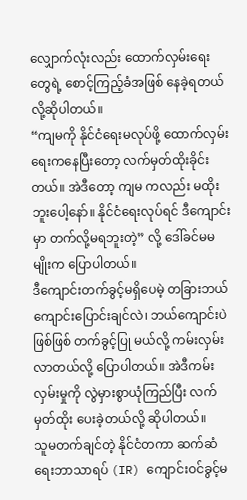လျှောက်လုံးလည်း ထောက်လှမ်းရေးတွေရဲ့ စောင့်ကြည့်ခံအဖြစ် နေခဲ့ရတယ်လို့ဆိုပါတယ်။
“ကျမကို နိုင်ငံရေးမလုပ်ဖို့ ထောက်လှမ်းရေးကနေပြီးတော့ လက်မှတ်ထိုးခိုင်းတယ်။ အဲဒီတော့ ကျမ ကလည်း မထိုးဘူးပေါ့နော်။ နိုင်ငံရေးလုပ်ရင် ဒီကျောင်းမှာ တက်လို့မရဘူးတဲ့” လို့ ဒေါ်ခင်မမမျိုးက ပြောပါတယ်။
ဒီကျောင်းတက်ခွင့်မရှိပေမဲ့ တခြားဘယ်ကျောင်းပြောင်းချင်လဲ၊ ဘယ်ကျောင်းပဲဖြစ်ဖြစ် တက်ခွင့်ပြု မယ်လို့ ကမ်းလှမ်းလာတယ်လို့ ပြောပါတယ်။ အဲဒီကမ်းလှမ်းမှုကို လွဲမှားစွာယုံကြည်ပြီး လက်မှတ်ထိုး ပေးခဲ့တယ်လို့ ဆိုပါတယ်။
သူမတက်ချင်တဲ့ နိုင်ငံတကာ ဆက်ဆံရေးဘာသာရပ် (IR) ကျောင်းဝင်ခွင့်မ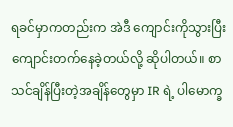ရခင်မှာကတည်းက အဲဒီ ကျောင်းကိုသွားပြီး ကျောင်းတက်နေခဲ့တယ်လို့ ဆိုပါတယ်။ စာသင်ချိန်ပြီးတဲ့အချိန်တွေမှာ IR ရဲ့ ပါမောက္ခ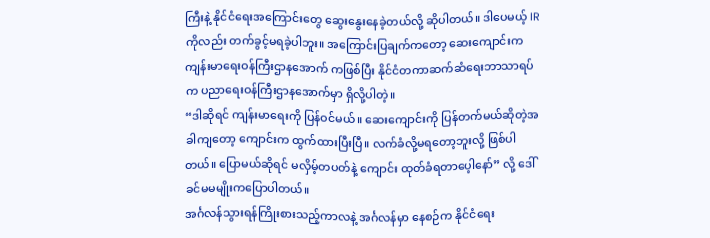ကြီးနဲ့ နိုင်ငံရေးအကြောင်းတွေ ဆွေးနွေးနေခဲ့တယ်လို့ ဆိုပါတယ်။ ဒါပေမယ့် IR ကိုလည်း တက်ခွင့်မရခဲ့ပါဘူး။ အကြောင်းပြချက်ကတော့ ဆေးကျောင်းက ကျန်းမာရေးဝန်ကြီးဌာနအောက် ကဖြစ်ပြီး နိုင်ငံတကာဆက်ဆံရေးဘာသာရပ်က ပညာရေးဝန်ကြီးဌာနအောက်မှာ ရှိလို့ပါတဲ့။
“ဒါဆိုရင် ကျန်းမာရေးကို ပြန်ဝင်မယ်။ ဆေးကျောင်းကို ပြန်တက်မယ်ဆိုတဲ့အခါကျတော့ ကျောင်းက ထွက်ထားပြီးပြီ။ လက်ခံလို့မရတော့ဘူးလို့ ဖြစ်ပါတယ်။ ပြောမယ်ဆိုရင် မလှိမ့်တပတ်နဲ့ ကျောင်း ထုတ်ခံရတာပေ့ါနော်” လို့ ဒေါ်ခင်မမမျိုးကပြောပါတယ်။
အင်္ဂလန်သွားရန်ကြိုးစားသည့်ကာလနဲ့ အင်္ဂလန်မှာ နေစဉ်က နိုင်ငံရေး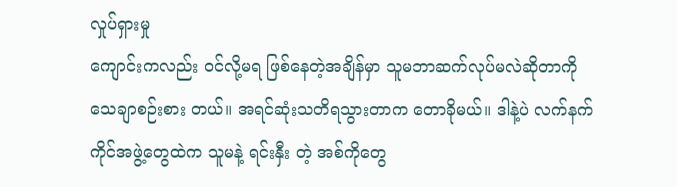လှုပ်ရှားမှု
ကျောင်းကလည်း ဝင်လို့မရ ဖြစ်နေတဲ့အချိန်မှာ သူမဘာဆက်လုပ်မလဲဆိုတာကို သေချာစဉ်းစား တယ်။ အရင်ဆုံးသတိရသွားတာက တောခိုမယ်။ ဒါနဲ့ပဲ လက်နက်ကိုင်အဖွဲ့တွေထဲက သူမနဲ့ ရင်းနှီး တဲ့ အစ်ကိုတွေ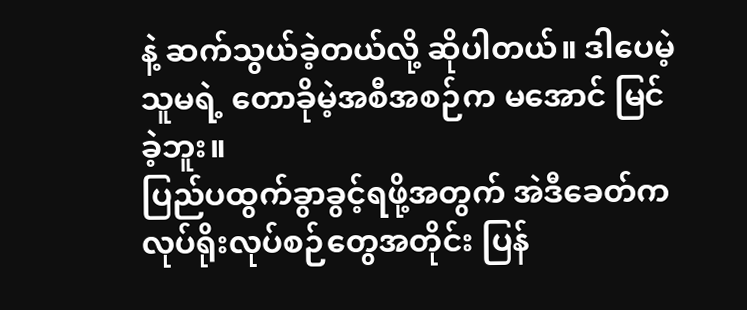နဲ့ ဆက်သွယ်ခဲ့တယ်လို့ ဆိုပါတယ်။ ဒါပေမဲ့ သူမရဲ့ တောခိုမဲ့အစီအစဉ်က မအောင် မြင်ခဲ့ဘူး။
ပြည်ပထွက်ခွာခွင့်ရဖို့အတွက် အဲဒီခေတ်က လုပ်ရိုးလုပ်စဉ်တွေအတိုင်း ပြန်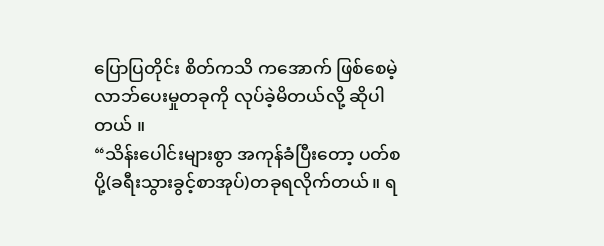ပြောပြတိုင်း စိတ်ကသိ ကအောက် ဖြစ်စေမဲ့ လာဘ်ပေးမှုတခုကို လုပ်ခဲ့မိတယ်လို့ ဆိုပါတယ် ။
“သိန်းပေါင်းများစွာ အကုန်ခံပြီးတော့ ပတ်စပို့(ခရီးသွားခွင့်စာအုပ်)တခုရလိုက်တယ်။ ရ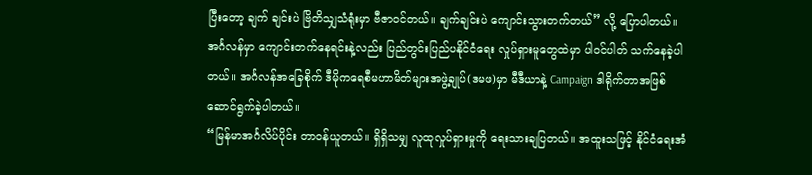ပြီးတော့ ချက် ချင်းပဲ ဗြိတိသျှသံရုံးမှာ ဗီဇာဝင်တယ်။ ချက်ချင်းပဲ ကျောင်းသွားတက်တယ်” လို့ ပြောပါတယ်။
အင်္ဂလန်မှာ ကျောင်းတက်နေရင်းနဲ့လည်း ပြည်တွင်းပြည်ပနိုင်ငံရေး လှုပ်ရှားမူတွေထဲမှာ ပါဝင်ပါတ် သက်နေခဲ့ပါတယ်။ အင်္ဂလန်အခြေစိုက် ဒီမိုကရေစီမဟာမိတ်များအဖွဲ့ချုပ်(ဒမဖ)မှာ မီဒီယာနဲ့ Campaign ဒါရိုက်တာအဖြစ် ဆောင်ရွက်ခဲ့ပါတယ်။
“မြန်မာအင်္ဂလိပ်ပိုင်း တာဝန်ယူတယ်။ ရှိရှိသမျှ လူထုလှုပ်ရှားမှုကို ရေးသားချပြတယ်။ အထူးသဖြင့် နိုင်ငံရေးအံ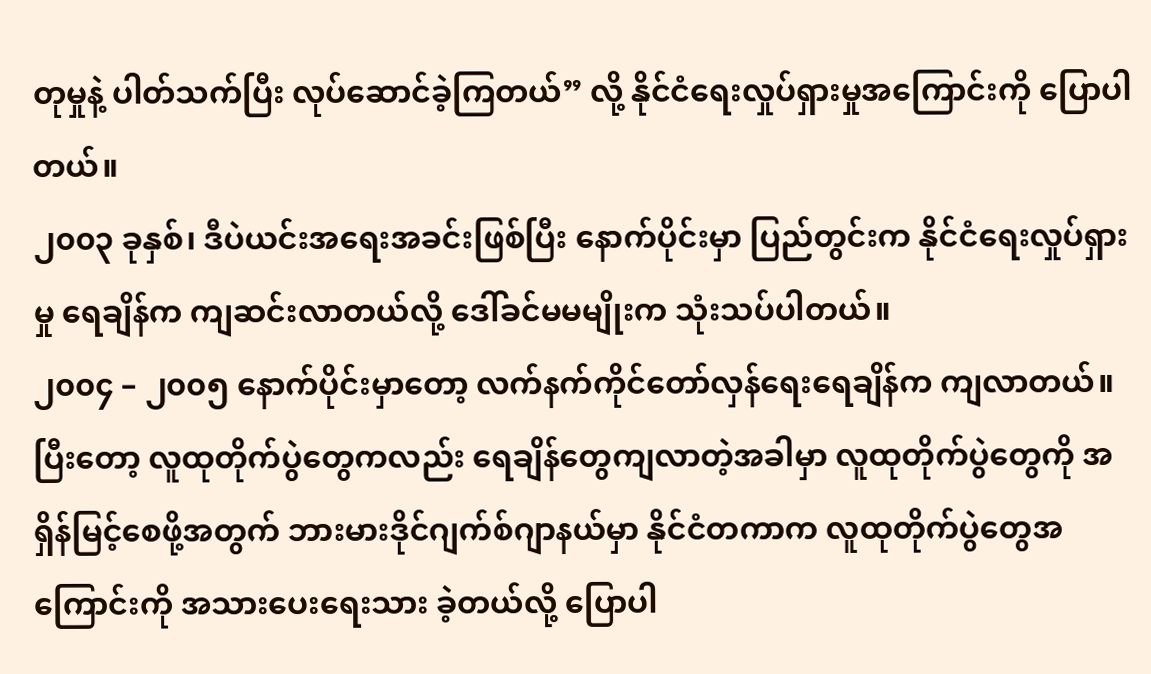တုမှုနဲ့ ပါတ်သက်ပြီး လုပ်ဆောင်ခဲ့ကြတယ်” လို့ နိုင်ငံရေးလှုပ်ရှားမှုအကြောင်းကို ပြောပါ တယ်။
၂၀၀၃ ခုနှစ်၊ ဒီပဲယင်းအရေးအခင်းဖြစ်ပြီး နောက်ပိုင်းမှာ ပြည်တွင်းက နိုင်ငံရေးလှုပ်ရှားမှု ရေချိန်က ကျဆင်းလာတယ်လို့ ဒေါ်ခင်မမမျိုးက သုံးသပ်ပါတယ်။
၂၀၀၄ – ၂၀၀၅ နောက်ပိုင်းမှာတော့ လက်နက်ကိုင်တော်လှန်ရေးရေချိန်က ကျလာတယ်။ ပြီးတော့ လူထုတိုက်ပွဲတွေကလည်း ရေချိန်တွေကျလာတဲ့အခါမှာ လူထုတိုက်ပွဲတွေကို အရှိန်မြင့်စေဖို့အတွက် ဘားမားဒိုင်ဂျက်စ်ဂျာနယ်မှာ နိုင်ငံတကာက လူထုတိုက်ပွဲတွေအကြောင်းကို အသားပေးရေးသား ခဲ့တယ်လို့ ပြောပါ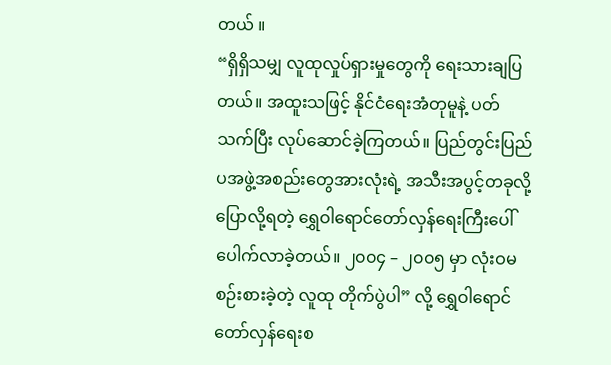တယ် ။
“ရှိရှိသမျှ လူထုလှုပ်ရှားမှုတွေကို ရေးသားချပြတယ်။ အထူးသဖြင့် နိုင်ငံရေးအံတုမူနဲ့ ပတ်သက်ပြီး လုပ်ဆောင်ခဲ့ကြတယ်။ ပြည်တွင်းပြည်ပအဖွဲ့အစည်းတွေအားလုံးရဲ့ အသီးအပွင့်တခုလို့ ပြောလို့ရတဲ့ ရွှေဝါရောင်တော်လှန်ရေးကြီးပေါ်ပေါက်လာခဲ့တယ်။ ၂၀၀၄ – ၂၀၀၅ မှာ လုံးဝမစဉ်းစားခဲ့တဲ့ လူထု တိုက်ပွဲပါ” လို့ ရွှေဝါရောင်တော်လှန်ရေးစ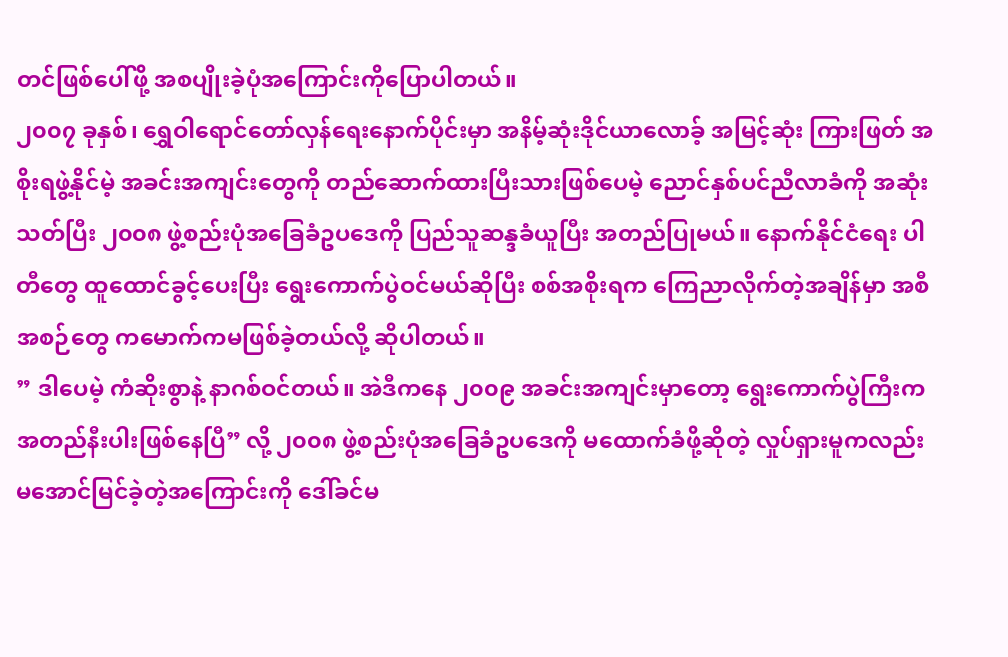တင်ဖြစ်ပေါ်ဖို့ အစပျိုးခဲ့ပုံအကြောင်းကိုပြောပါတယ်။
၂၀၀၇ ခုနှစ်၊ ရွှေဝါရောင်တော်လှန်ရေးနောက်ပိုင်းမှာ အနိမ့်ဆုံးဒိုင်ယာလောခ့် အမြင့်ဆုံး ကြားဖြတ် အစိုးရဖွဲ့နိုင်မဲ့ အခင်းအကျင်းတွေကို တည်ဆောက်ထားပြီးသားဖြစ်ပေမဲ့ ညောင်နှစ်ပင်ညီလာခံကို အဆုံးသတ်ပြီး ၂၀၀၈ ဖွဲ့စည်းပုံအခြေခံဥပဒေကို ပြည်သူဆန္ဒခံယူပြီး အတည်ပြုမယ်။ နောက်နိုင်ငံရေး ပါတီတွေ ထူထောင်ခွင့်ပေးပြီး ရွေးကောက်ပွဲဝင်မယ်ဆိုပြီး စစ်အစိုးရက ကြေညာလိုက်တဲ့အချိန်မှာ အစီအစဉ်တွေ ကမောက်ကမဖြစ်ခဲ့တယ်လို့ ဆိုပါတယ်။
” ဒါပေမဲ့ ကံဆိုးစွာနဲ့ နာဂစ်ဝင်တယ်။ အဲဒီကနေ ၂၀၀၉ အခင်းအကျင်းမှာတော့ ရွေးကောက်ပွဲကြီးက အတည်နီးပါးဖြစ်နေပြီ” လို့ ၂၀၀၈ ဖွဲ့စည်းပုံအခြေခံဥပဒေကို မထောက်ခံဖို့ဆိုတဲ့ လှုပ်ရှားမူကလည်း မအောင်မြင်ခဲ့တဲ့အကြောင်းကို ဒေါ်ခင်မ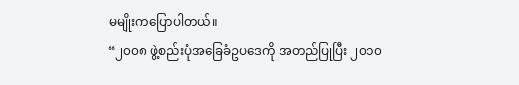မမျိုးကပြောပါတယ်။
“၂၀၀၈ ဖွဲ့စည်းပုံအခြေခံဥပဒေကို အတည်ပြုပြီး ၂၀၁၀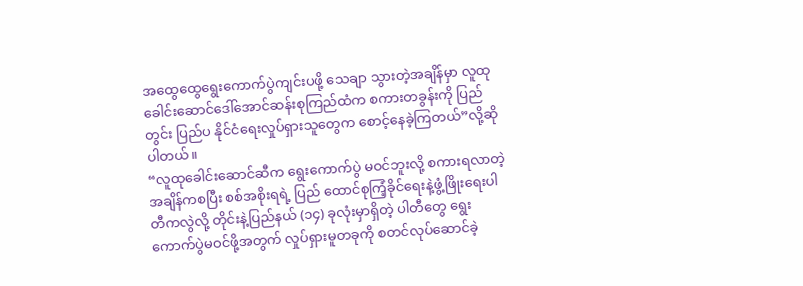အထွေထွေရွေးကောက်ပွဲကျင်းပဖို့ သေချာ သွားတဲ့အချိန်မှာ လူထုခေါင်းဆောင်ဒေါ်အောင်ဆန်းစုကြည်ထံက စကားတခွန်းကို ပြည်တွင်း ပြည်ပ နိုင်ငံရေးလှုပ်ရှားသူတွေက စောင့်နေခဲ့ကြတယ်”လို့ဆိုပါတယ်။
“လူထုခေါင်းဆောင်ဆီက ရွေးကောက်ပွဲ မဝင်ဘူးလို့ စကားရလာတဲ့အချိန်ကစပြီး စစ်အစိုးရရဲ့ ပြည် ထောင်စုကြံ့ခိုင်ရေးနဲ့ဖွံ့ဖြိုးရေးပါတီကလွဲလို့ တိုင်းနဲ့ပြည်နယ် (၁၄) ခုလုံးမှာရှိတဲ့ ပါတီတွေ ရွေး ကောက်ပွဲမဝင်ဖို့အတွက် လှုပ်ရှားမူတခုကို စတင်လုပ်ဆောင်ခဲ့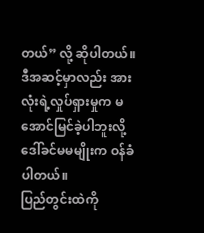တယ်” လို့ ဆိုပါတယ်။
ဒီအဆင့်မှာလည်း အားလုံးရဲ့လှုပ်ရှားမှုက မအောင်မြင်ခဲ့ပါဘူးလို့ ဒေါ်ခင်မမမျိုးက ဝန်ခံပါတယ်။
ပြည်တွင်းထဲကို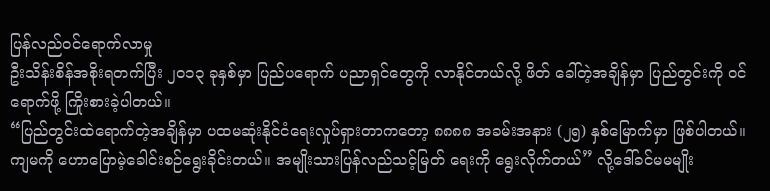ပြန်လည်ဝင်ရောက်လာမှု
ဦးသိန်းစိန်အစိုးရတက်ပြီး ၂၀၁၃ ခုနှစ်မှာ ပြည်ပရောက် ပညာရှင်တွေကို လာနိုင်တယ်လို့ ဖိတ် ခေါ်တဲ့အချိန်မှာ ပြည်တွင်းကို ဝင်ရောက်ဖို့ ကြိုးစားခဲ့ပါတယ်။
“ပြည်တွင်းထဲရောက်တဲ့အချိန်မှာ ပထမဆုံးနိုင်ငံရေးလှုပ်ရှားတာကတော့ ၈၈၈၈ အခမ်းအနား (၂၅) နှစ်မြောက်မှာ ဖြစ်ပါတယ်။ ကျမကို ဟောပြောမဲ့ခေါင်းစဉ်ရွေးခိုင်းတယ်။ အမျိုးသားပြန်လည်သင့်မြတ် ရေးကို ရွေးလိုက်တယ်” လို့ဒေါ်ခင်မမမျိုး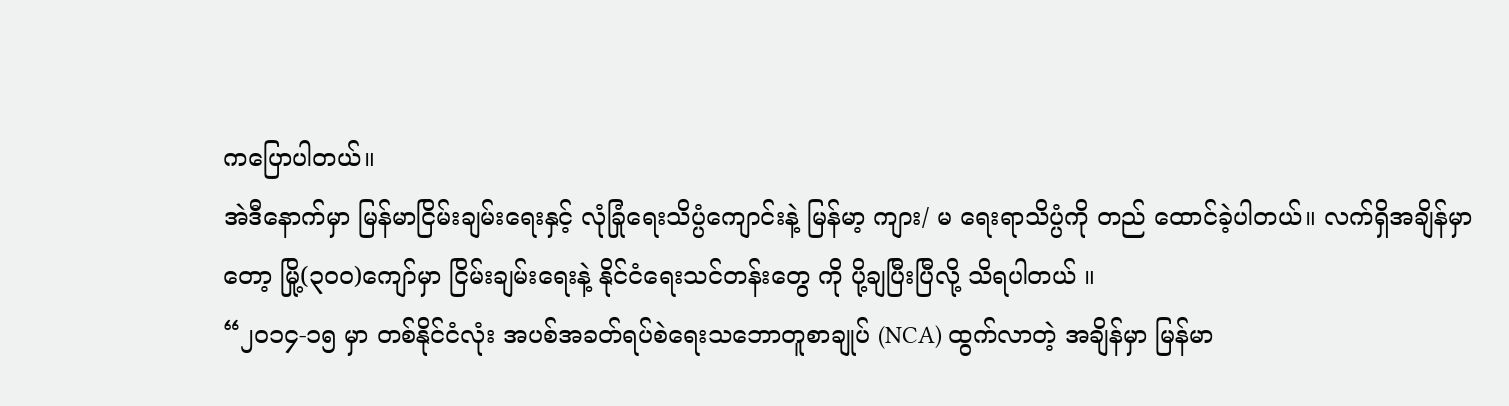ကပြောပါတယ်။
အဲဒီနောက်မှာ မြန်မာငြိမ်းချမ်းရေးနှင့် လုံခြုံရေးသိပ္ပံကျောင်းနဲ့ မြန်မာ့ ကျား/ မ ရေးရာသိပ္ပံကို တည် ထောင်ခဲ့ပါတယ်။ လက်ရှိအချိန်မှာတော့ မြို့(၃၀၀)ကျော်မှာ ငြိမ်းချမ်းရေးနဲ့ နိုင်ငံရေးသင်တန်းတွေ ကို ပို့ချပြီးပြီလို့ သိရပါတယ် ။
“၂၀၁၄-၁၅ မှာ တစ်နိုင်ငံလုံး အပစ်အခတ်ရပ်စဲရေးသဘောတူစာချုပ် (NCA) ထွက်လာတဲ့ အချိန်မှာ မြန်မာ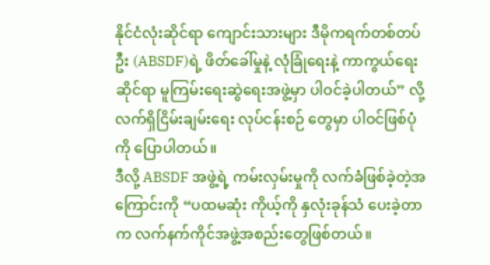နိုင်ငံလုံးဆိုင်ရာ ကျောင်းသားများ ဒီမိုကရက်တစ်တပ်ဦး (ABSDF)ရဲ့ ဖိတ်ခေါ်မှုနဲ့ လုံခြုံရေးနဲ့ ကာကွယ်ရေးဆိုင်ရာ မူကြမ်းရေးဆွဲရေးအဖွဲ့မှာ ပါဝင်ခဲ့ပါတယ်” လို့ လက်ရှိငြိမ်းချမ်းရေး လုပ်ငန်းစဉ် တွေမှာ ပါဝင်ဖြစ်ပုံကို ပြောပါတယ်။
ဒီလို့ ABSDF အဖွဲ့ရဲ့ ကမ်းလှမ်းမှုကို လက်ခံဖြစ်ခဲ့တဲ့အကြောင်းကို “ပထမဆုံး ကိုယ့်ကို နှလုံးခုန်သံ ပေးခဲ့တာက လက်နက်ကိုင်အဖွဲ့အစည်းတွေဖြစ်တယ်။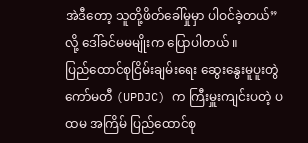အဲဒီတော့ သူတို့ဖိတ်ခေါ်မှုမှာ ပါဝင်ခဲ့တယ်” လို့ ဒေါ်ခင်မမမျိုးက ပြောပါတယ် ။
ပြည်ထောင်စုငြိမ်းချမ်းရေး ဆွေးနွေးမူပူးတွဲကော်မတီ (UPDJC) က ကြီးမှူးကျင်းပတဲ့ ပထမ အကြိမ် ပြည်ထောင်စု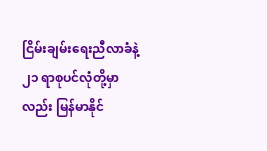ငြိမ်းချမ်းရေးညီလာခံနဲ့ ၂၁ ရာစုပင်လုံတို့မှာလည်း မြန်မာနိုင်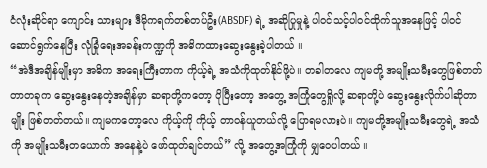ငံလုံးဆိုင်ရာ ကျောင်း သားများ ဒီမိုကရက်တစ်တပ်ဦး(ABSDF) ရဲ့ အဆိုပြုမှုနဲ့ ပါဝင်သင့်ပါဝင်ထိုက်သူအနေဖြင့် ပါဝင် ဆောင်ရွက်နေပြီး လုံခြုံရေးအခန်းကဏ္ဍကို အဓိကထားဆွေးနွေးခဲ့ပါတယ် ။
“အဲဒီအချိန်မျိုးမှာ အဓိက အရေးကြီးတာက ကိုယ့်ရဲ့ အသံကိုထုတ်နိုင်ဖို့ပဲ။ တခါတလေ ကျမတို့ အမျိုးသမီးတွေဖြစ်တတ်တာတခုက ဆွေးနွေးနေတဲ့အချိန်မှာ ဆရာတို့ကတော့ ပိုပြီးတော့ အတွေ့ အကြုံတွေရှိုလို့ ဆရာတို့ပဲ ဆွေးနွေးလိုက်ပါဆိုတာမျိုး ဖြစ်တတ်တယ်။ ကျမကတော့လေ ကိုယ့်ကို ကိုယ့် တာဝန်ယူတယ်လို့ ပြောရမလားပဲ။ ကျမတို့အမျိုးသမီးတွေရဲ့ အသံကို အမျိုးသမီးတယောက် အနေနဲ့ပဲ ဖော်ထုတ်ချင်တယ်” လို့ အတွေ့အကြုံကို မျှဝေပါတယ် ။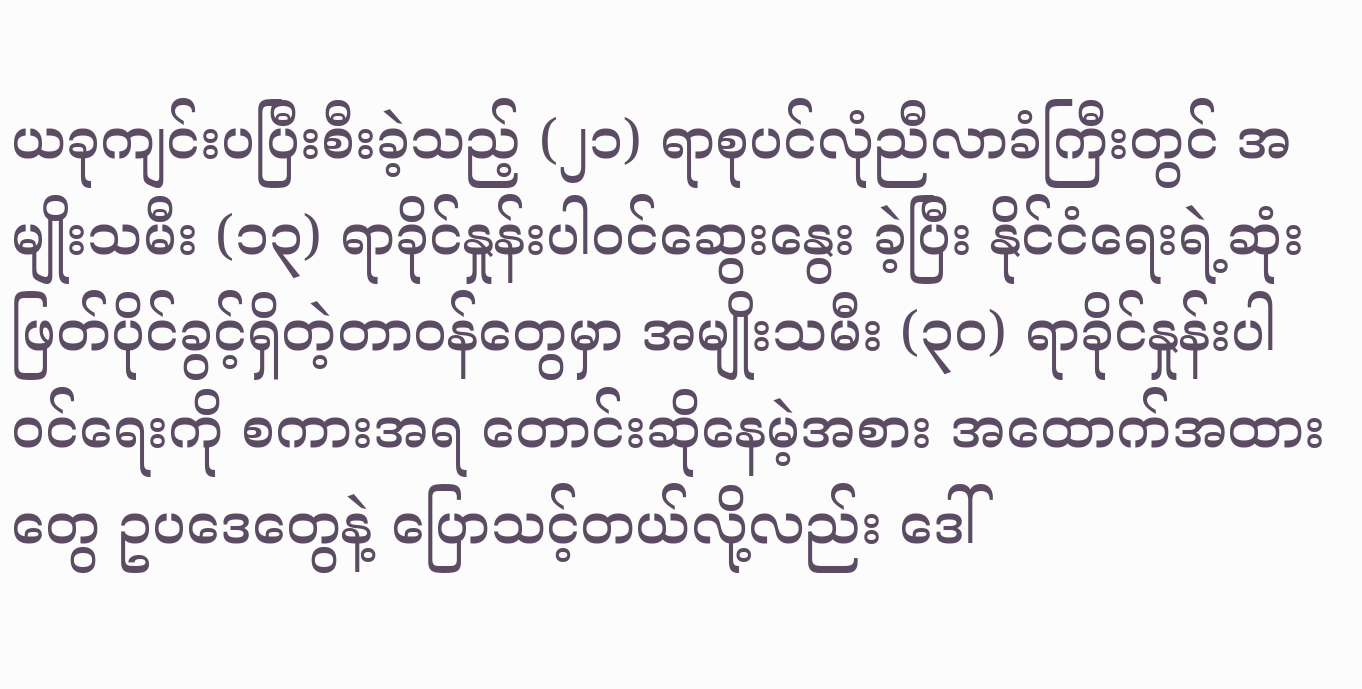ယခုကျင်းပပြီးစီးခဲ့သည့် (၂၁) ရာစုပင်လုံညီလာခံကြီးတွင် အမျိုးသမီး (၁၃) ရာခိုင်နှုန်းပါဝင်ဆွေးနွေး ခဲ့ပြီး နိုင်ငံရေးရဲ့ဆုံးဖြတ်ပိုင်ခွင့်ရှိတဲ့တာဝန်တွေမှာ အမျိုးသမီး (၃၀) ရာခိုင်နှုန်းပါဝင်ရေးကို စကားအရ တောင်းဆိုနေမဲ့အစား အထောက်အထားတွေ ဥပဒေတွေနဲ့ ပြောသင့်တယ်လို့လည်း ဒေါ်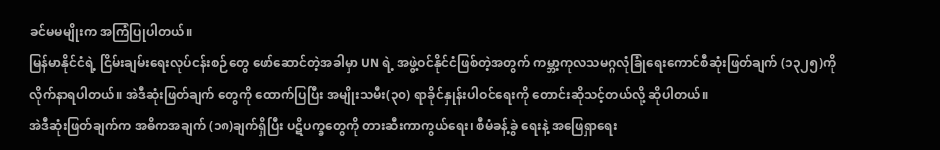ခင်မမမျိုးက အကြံပြုပါတယ်။
မြန်မာနိုင်ငံရဲ့ ငြိမ်းချမ်းရေးလုပ်ငန်းစဉ်တွေ ဖော်ဆောင်တဲ့အခါမှာ UN ရဲ့ အဖွဲ့ဝင်နိုင်ငံဖြစ်တဲ့အတွက် ကမ္ဘာ့ကုလသမဂ္ဂလုံခြုံရေးကောင်စီဆုံးဖြတ်ချက် (၁၃၂၅)ကို လိုက်နာရပါတယ်။ အဲဒီဆုံးဖြတ်ချက် တွေကို ထောက်ပြပြီး အမျိုးသမီး(၃၀) ရာခိုင်နှုန်းပါဝင်ရေးကို တောင်းဆိုသင့်တယ်လို့ ဆိုပါတယ်။
အဲဒီဆုံးဖြတ်ချက်က အဓိကအချက် (၁၈)ချက်ရှိပြီး ပဋိပက္ခတွေကို တားဆီးကာကွယ်ရေး၊ စီမံခန့်ခွဲ ရေးနဲ့ အဖြေရှာရေး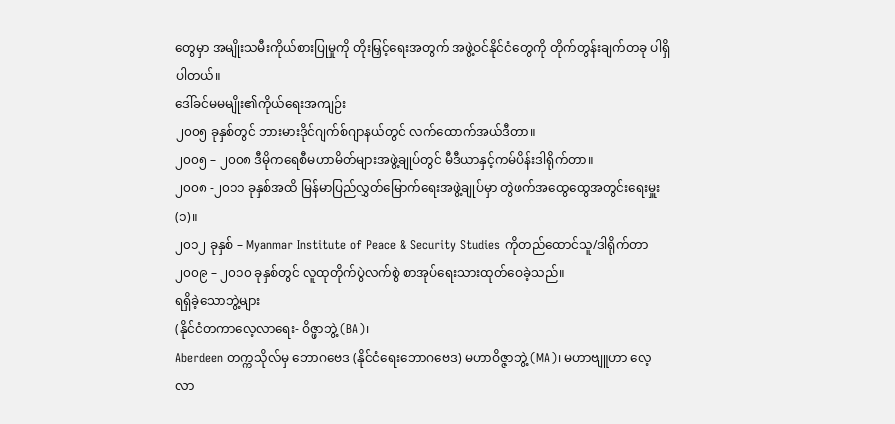တွေမှာ အမျိုးသမီးကိုယ်စားပြုမှုကို တိုးမြှင့်ရေးအတွက် အဖွဲ့ဝင်နိုင်ငံတွေကို တိုက်တွန်းချက်တခု ပါရှိပါတယ်။
ဒေါ်ခင်မမမျိုး၏ကိုယ်ရေးအကျဉ်း
၂၀၀၅ ခုနှစ်တွင် ဘားမားဒိုင်ဂျက်စ်ဂျာနယ်တွင် လက်ထောက်အယ်ဒီတာ။
၂၀၀၅ – ၂၀၀၈ ဒီမိုကရေစီမဟာမိတ်များအဖွဲ့ချုပ်တွင် မီဒီယာနှင့်ကမ်ပိန်းဒါရိုက်တာ။
၂၀၀၈ -၂၀၁၁ ခုနှစ်အထိ မြန်မာပြည်လွှတ်မြောက်ရေးအဖွဲ့ချုပ်မှာ တွဲဖက်အထွေထွေအတွင်းရေးမှူး (၁)။
၂၀၁၂ ခုနှစ် – Myanmar Institute of Peace & Security Studies ကိုတည်ထောင်သူ/ဒါရိုက်တာ
၂၀၀၉ – ၂၀၁၀ ခုနှစ်တွင် လူထုတိုက်ပွဲလက်စွဲ စာအုပ်ရေးသားထုတ်ဝေခဲ့သည်။
ရရှိခဲ့သောဘွဲ့များ
(နိုင်ငံတကာလေ့လာရေး- ဝိဇ္ဖာဘွဲ့ (BA)၊
Aberdeen တက္ကသိုလ်မှ ဘောဂဗေဒ (နိုင်ငံရေးဘောဂဗေဒ) မဟာဝိဇ္ဇာဘွဲ့ (MA)၊ မဟာဗျူဟာ လေ့လာ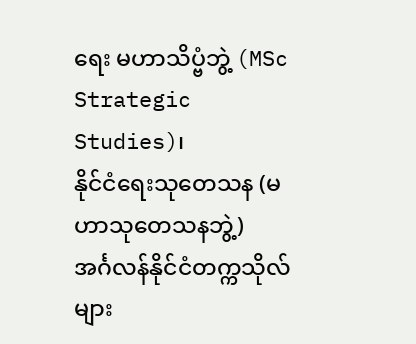ရေး မဟာသိပ္ဗံဘွဲ့ (MSc Strategic Studies)၊
နိုင်ငံရေးသုတေသန (မဟာသုတေသနဘွဲ့)
အင်္ဂလန်နိုင်ငံတက္ကသိုလ်များ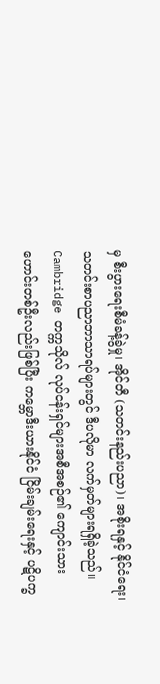မှ စီးပွားရေးစီမံခန့်ခွဲမှု၊ အိုင်တီ (သတင်းနည်းပညာ)၊ အစိုးရနှင့် နိုင်ငံရေး၊ သတင်းစာပညာဘာသာရပ်များတွင် ဒီပလိုမာ လက်မှတ်များရရှိခဲ့သည်။
Cambridge တက္ကသိုလ် လုပ်ငန်းရှင်များအစီအစဉ်၏ ကျောင်းသားဟောင်းတစ်ဦးလည်းဖြစ်ပြီး ကမ္ဘောဒီးယားနိုင်ငံ ငြိမ်းချမ်းရေးနှင့် ပဋိပက္ခ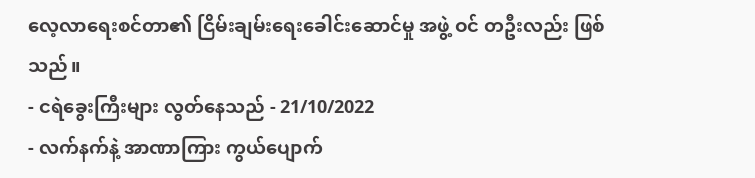လေ့လာရေးစင်တာ၏ ငြိမ်းချမ်းရေးခေါင်းဆောင်မှု အဖွဲ့ ဝင် တဦးလည်း ဖြစ်သည်။
- ငရဲခွေးကြီးများ လွတ်နေသည် - 21/10/2022
- လက်နက်နဲ့ အာဏာကြား ကွယ်ပျောက်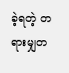ခဲ့ရတဲ့ တရားမျှတ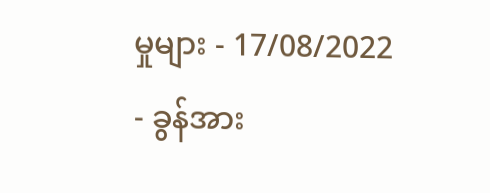မှုများ - 17/08/2022
- ခွန်အား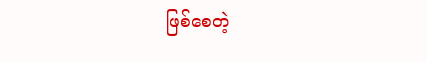ဖြစ်စေတဲ့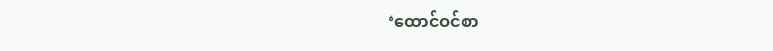‘ထောင်ဝင်စာ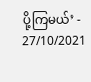ပို့ကြမယ်’ - 27/10/2021